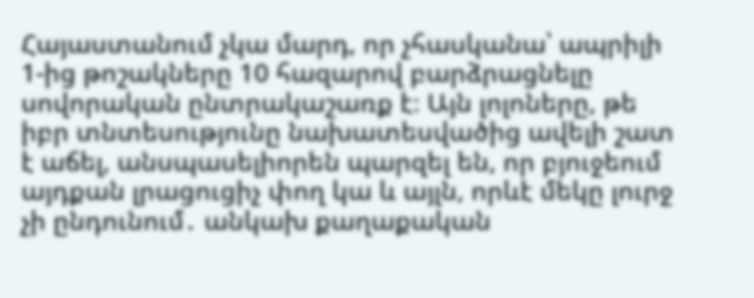Հայաստանում չկա մարդ, որ չհասկանա՝ ապրիլի 1-ից թոշակները 10 հազարով բարձրացնելը սովորական ընտրակաշառք է։ Այն լոլոները, թե իբր տնտեսությունը նախատեսվածից ավելի շատ է աճել, անսպասելիորեն պարզել են, որ բյուջեում այդքան լրացուցիչ փող կա և այլն, որևէ մեկը լուրջ չի ընդունում․ անկախ քաղաքական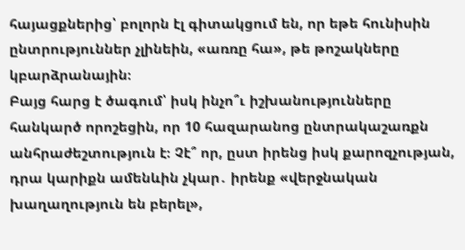հայացքներից՝ բոլորն էլ գիտակցում են, որ եթե հունիսին ընտրություններ չլինեին, «առռը հա», թե թոշակները կբարձրանային։
Բայց հարց է ծագում՝ իսկ ինչո՞ւ իշխանությունները հանկարծ որոշեցին, որ 10 հազարանոց ընտրակաշառքն անհրաժեշտություն է։ Չէ՞ որ, ըստ իրենց իսկ քարոզչության, դրա կարիքն ամենևին չկար․ իրենք «վերջնական խաղաղություն են բերել»,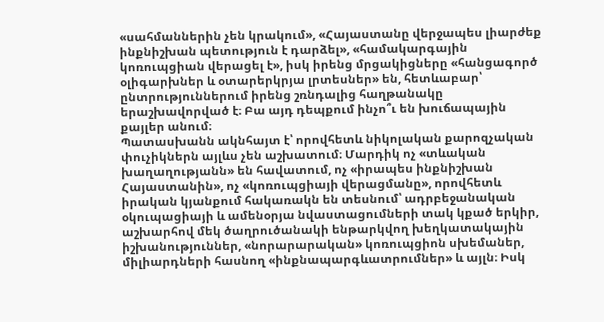«սահմաններին չեն կրակում», «Հայաստանը վերջապես լիարժեք ինքնիշխան պետություն է դարձել», «համակարգային կոռուպցիան վերացել է», իսկ իրենց մրցակիցները «հանցագործ օլիգարխներ և օտարերկրյա լրտեսներ» են, հետևաբար՝ ընտրություններում իրենց շռնդալից հաղթանակը երաշխավորված է։ Բա այդ դեպքում ինչո՞ւ են խուճապային քայլեր անում։
Պատասխանն ակնհայտ է՝ որովհետև նիկոլական քարոզչական փուչիկներն այլևս չեն աշխատում։ Մարդիկ ոչ «տևական խաղաղությանն» են հավատում, ոչ «իրապես ինքնիշխան Հայաստանին», ոչ «կոռուպցիայի վերացմանը», որովհետև իրական կյանքում հակառակն են տեսնում՝ ադրբեջանական օկուպացիայի և ամենօրյա նվաստացումների տակ կքած երկիր, աշխարհով մեկ ծաղրուծանակի ենթարկվող խեղկատակային իշխանություններ, «նորարարական» կոռուպցիոն սխեմաներ, միլիարդների հասնող «ինքնապարգևատրումներ» և այլն։ Իսկ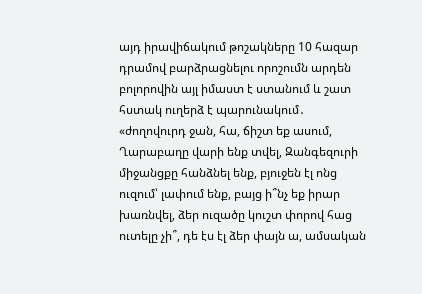այդ իրավիճակում թոշակները 10 հազար դրամով բարձրացնելու որոշումն արդեն բոլորովին այլ իմաստ է ստանում և շատ հստակ ուղերձ է պարունակում․ «ժողովուրդ ջան, հա, ճիշտ եք ասում, Ղարաբաղը վարի ենք տվել, Զանգեզուրի միջանցքը հանձնել ենք, բյուջեն էլ ոնց ուզում՝ լափում ենք, բայց ի՞նչ եք իրար խառնվել, ձեր ուզածը կուշտ փորով հաց ուտելը չի՞, դե էս էլ ձեր փայն ա, ամսական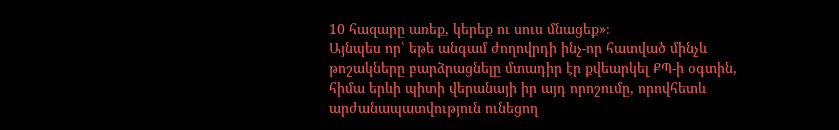10 հազարը առեք, կերեք ու սուս մնացեք»։
Այնպես որ՝ եթե անգամ ժողովրդի ինչ-որ հատված մինչև թոշակները բարձրացնելը մտադիր էր քվեարկել ՔՊ-ի օգտին, հիմա երևի պիտի վերանայի իր այդ որոշումը, որովհետև արժանապատվություն ունեցող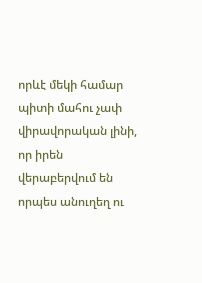որևէ մեկի համար պիտի մահու չափ վիրավորական լինի, որ իրեն վերաբերվում են որպես անուղեղ ու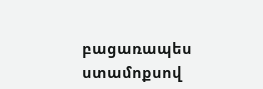բացառապես ստամոքսով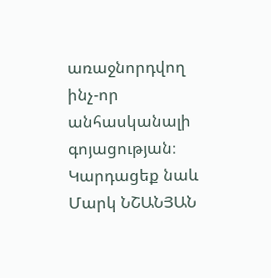առաջնորդվող ինչ-որ անհասկանալի գոյացության։
Կարդացեք նաև
Մարկ ՆՇԱՆՅԱՆ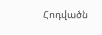Հոդվածն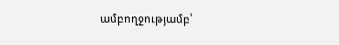ամբողջությամբ՝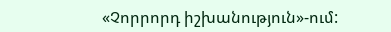«Չորրորդ իշխանություն»-ում: